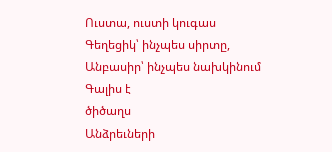Ուստա, ուստի կուգաս
Գեղեցիկ՝ ինչպես սիրտը,
Անբասիր՝ ինչպես նախկինում
Գալիս է
ծիծաղս
Անձրեւների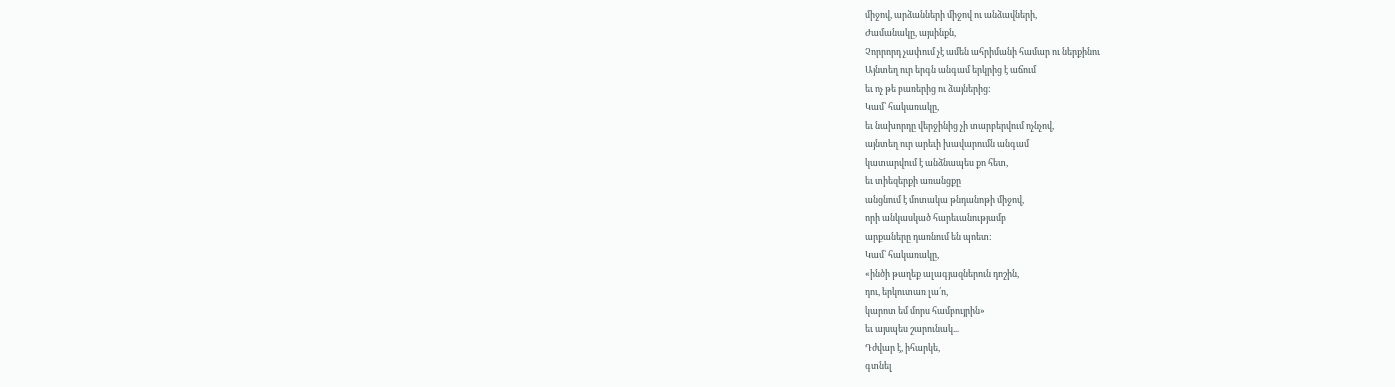միջով, արձանների միջով ու անձավների,
Ժամանակը, այսինքն,
Չորրորդ չափում չէ ամեն ահրիմանի համար ու ներքինու
Այնտեղ ուր երգն անգամ երկրից է աճում
եւ ոչ թե բառերից ու ձայներից:
Կամ՝ հակառակը,
եւ նախորդը վերջինից չի տարբերվում ոչնչով,
այնտեղ ուր արեւի խավարումն անգամ
կատարվում է անձնապես քո հետ,
եւ տիեզերքի առանցքը
անցնում է մոտակա թնդանոթի միջով,
որի անկասկած հարեւանությամբ
արքաները դառնում են պոետ:
Կամ՝ հակառակը,
«ինծի թաղեք ալագյազներուն դոշին,
դու, երկուտառ լա՛ո,
կարոտ եմ մորս համբույրին»
եւ այսպես շարունակ...
Դժվար է, իհարկե,
գտնել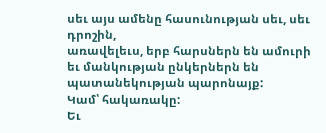սեւ այս ամենը հասունության սեւ, սեւ դրոշին,
առավելեւս, երբ հարսներն են ամուրի
եւ մանկության ընկերներն են պատանեկության պարոնայք:
Կամ՝ հակառակը:
Եւ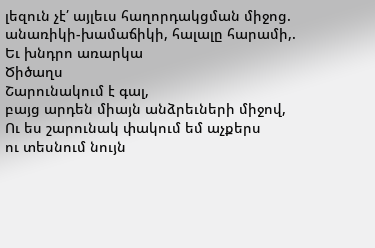լեզուն չէ՛ այլեւս հաղորդակցման միջոց.
անառիկի-խամաճիկի, հալալը հարամի,.
Եւ խնդրո առարկա
Ծիծաղս
Շարունակում է գալ,
բայց արդեն միայն անձրեւների միջով,
Ու ես շարունակ փակում եմ աչքերս
ու տեսնում նույն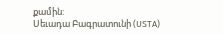քամին:
Սեւադա Բագրատունի (USTA)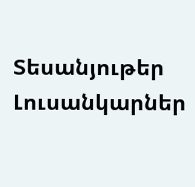Տեսանյութեր
Լուսանկարներ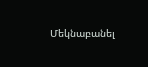Մեկնաբանել